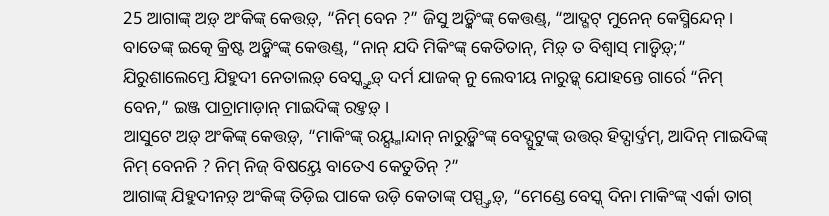25 ଆଗାଙ୍କ୍ ଅଡ଼୍ ଅଂକିଙ୍କ୍ କେତ୍ତଡ଼୍, “ନିମ୍ ବେନ ?” ଜିସୁ ଅଡ଼୍କିଂଙ୍କ୍ କେତ୍ତଣ୍ଡ୍, “ଆଦ୍ଗଟ୍ ମୁନେନ୍ କେସ୍ମିନ୍ଦେନ୍ ।
ବାତେଙ୍କ୍ ଇତ୍କେ କ୍ରିଷ୍ଟ ଅଡ଼୍କିଂଙ୍କ୍ କେତ୍ତଣ୍ଡ୍, “ନାନ୍ ଯଦି ମିକିଂଙ୍କ୍ କେତିତାନ୍, ମିଡ଼୍ ତ ବିଶ୍ୱାସ୍ ମାଡ଼୍ୱିଡ଼୍;”
ଯିରୁଶାଲେମ୍ତେ ଯିହୁଦୀ ନେତାଲଡ଼୍ ବେସ୍କ୍ତୁଡ଼୍ ଦର୍ମ ଯାଜକ୍ ନୁ ଲେବୀୟ ନାରୁଡ଼୍କ୍ ଯୋହନ୍ତେ ଗାର୍ରେ “ନିମ୍ ବେନ,” ଇଞ୍ଜ ପାଚ୍ରାମାଡ଼ାନ୍ ମାଇଦିଙ୍କ୍ ରହ୍ତଡ଼୍ ।
ଆସୁଟେ ଅଡ଼୍ ଅଂକିଙ୍କ୍ କେତ୍ତଡ଼୍, “ମାକିଂଙ୍କ୍ ରୟ୍ସ୍ମାନ୍ଦାନ୍ ନାରୁଡ଼୍କିଂଙ୍କ୍ ବେଦ୍ପୁଟୁଙ୍କ୍ ଉତ୍ତର୍ ହିଦ୍ପାର୍ଦ୍ତମ୍, ଆଦିନ୍ ମାଇଦିଙ୍କ୍ ନିମ୍ ବେନନି ? ନିମ୍ ନିଜ୍ ବିଷୟ୍ତେ ବାତେଏ କେତୁତିନ୍ ?”
ଆଗାଙ୍କ୍ ଯିହୁଦୀନଡ଼୍ ଅଂକିଙ୍କ୍ ତିଡ଼ିଇ ପାକେ ଉଡ଼ି କେତାଙ୍କ୍ ପସ୍ପ୍ତ୍ତଡ଼୍, “ମେଣ୍ଡେ ବେସ୍କ୍ ଦିନା ମାକିଂଙ୍କ୍ ଏର୍କା ତାଗ୍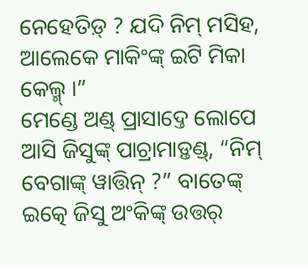ନେହେତିଡ଼୍ ? ଯଦି ନିମ୍ ମସିହ, ଆଲେକେ ମାକିଂଙ୍କ୍ ଇଟି ମିକା କେଲ୍ମ୍ ।”
ମେଣ୍ଡେ ଅଣ୍ଡ୍ ପ୍ରାସାଦ୍ତେ ଲୋପେ ଆସି ଜିସୁଙ୍କ୍ ପାଚ୍ରାମାଡ଼୍ତଣ୍ଡ୍, “ନିମ୍ ବେଗାଙ୍କ୍ ୱାତ୍ତିନ୍ ?” ବାତେଙ୍କ୍ ଇତ୍କେ ଜିସୁ ଅଂକିଙ୍କ୍ ଉତ୍ତର୍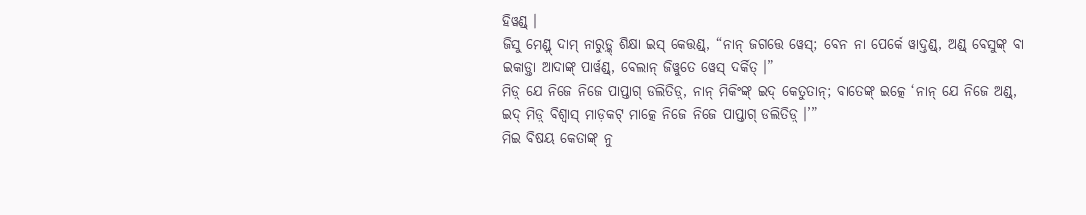ହିୱଣ୍ଡ୍ ।
ଜିସୁ ମେଣ୍ଡ୍ନ୍ ଦାମ୍ ନାରୁଡ଼୍କ୍ ଶିକ୍ଷା ଇସ୍ କେତ୍ତଣ୍ଡ୍, “ନାନ୍ ଜଗତ୍ତେ ୱେସ୍; ବେନ ନା ପେର୍କେ ୱାଦ୍ତଣ୍ଡ୍, ଅଣ୍ଡ୍ ବେସୁଙ୍କ୍ ବା ଇକାଡ଼୍ତା ଆଦାଙ୍କ୍ ପାର୍ୱଣ୍ଡ୍, ବେଲାନ୍ ଜିୱୁତେ ୱେସ୍ ଦର୍କିତ୍ ।”
ମିଡ଼୍ ଯେ ନିଜେ ନିଜେ ପାପ୍ତାଗ୍ ଡଲିତିଡ଼୍, ନାନ୍ ମିକିଂଙ୍କ୍ ଇଦ୍ କେତୁତାନ୍; ବାତେଙ୍କ୍ ଇତ୍କେ ‘ନାନ୍ ଯେ ନିଜେ ଅଣ୍ଡ୍, ଇଦ୍ ମିଡ଼୍ ବିଶ୍ୱାସ୍ ମାଡ଼କଟ୍ ମାତ୍କେ ନିଜେ ନିଜେ ପାପ୍ତାଗ୍ ଡଲିତିଡ଼୍ ।’”
ମିଇ ବିଷୟ କେତାଙ୍କ୍ ନୁ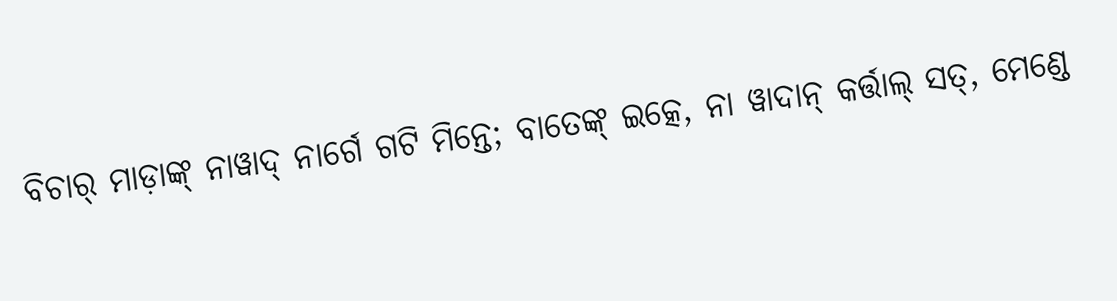ବିଚାର୍ ମାଡ଼ାଙ୍କ୍ ନାୱାଦ୍ ନାର୍ଗେ ଗଟି ମିନ୍ତେ; ବାତେଙ୍କ୍ ଇତ୍କେ, ନା ୱାଦାନ୍ କର୍ତ୍ତାଲ୍ ସତ୍, ମେଣ୍ଡେ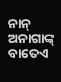ନାନ୍ ଅନାଗାଙ୍କ୍ ବାତେଏ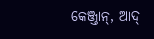କେଞ୍ଜ୍ତାନ୍, ଆଦ୍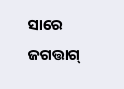ସାରେ ଜଗତ୍ତାଗ୍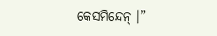କେସମିନ୍ଦେନ୍ ।”